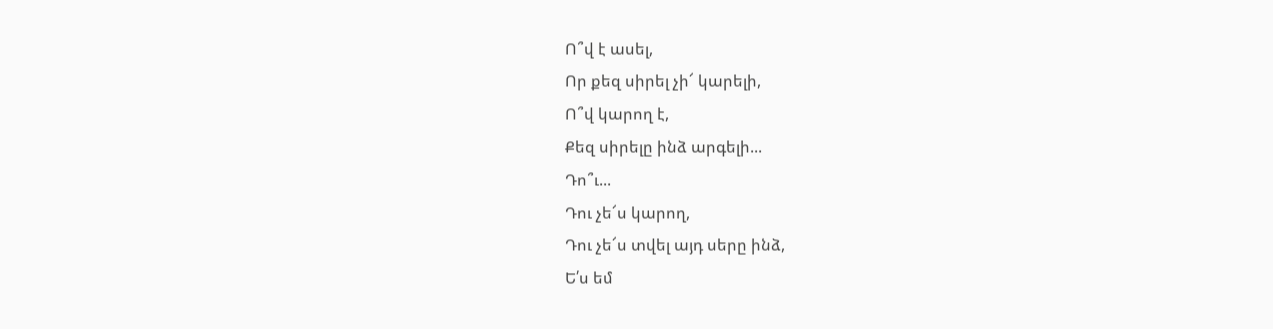Ո՞վ է ասել,
Որ քեզ սիրել չի՜ կարելի,
Ո՞վ կարող է,
Քեզ սիրելը ինձ արգելի...
Դո՞ւ...
Դու չե՜ս կարող,
Դու չե՜ս տվել այդ սերը ինձ,
Ե՛ս եմ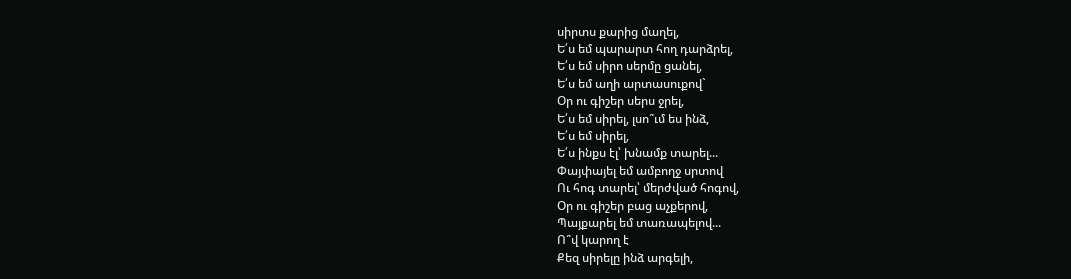սիրտս քարից մաղել,
Ե՛ս եմ պարարտ հող դարձրել,
Ե՛ս եմ սիրո սերմը ցանել,
Ե՛ս եմ աղի արտասուքով`
Օր ու գիշեր սերս ջրել,
Ե՛ս եմ սիրել, լսո՞ւմ ես ինձ,
Ե՛ս եմ սիրել,
Ե՛ս ինքս էլ՝ խնամք տարել...
Փայփայել եմ ամբողջ սրտով
Ու հոգ տարել՝ մերժված հոգով,
Օր ու գիշեր բաց աչքերով,
Պայքարել եմ տառապելով...
Ո՞վ կարող է
Քեզ սիրելը ինձ արգելի,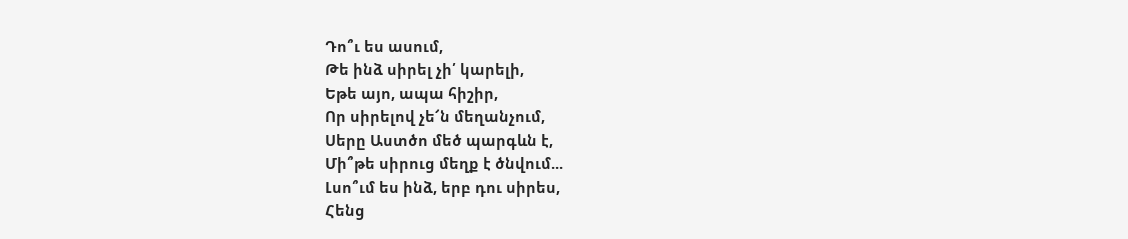Դո՞ւ ես ասում,
Թե ինձ սիրել չի՛ կարելի,
Եթե այո, ապա հիշիր,
Որ սիրելով չե՜ն մեղանչում,
Սերը Աստծո մեծ պարգևն է,
Մի՞թե սիրուց մեղք է ծնվում...
Լսո՞ւմ ես ինձ, երբ դու սիրես,
Հենց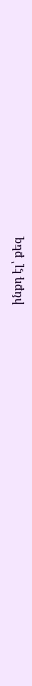ինքդ էլ՝ քեզ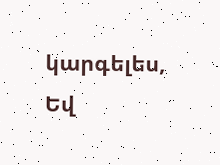կարգելես,
Եվ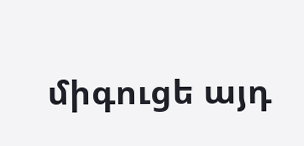միգուցե այդ